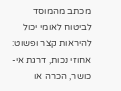מכתב מהמוסד לביטוח לאומי יכול להיראות קצר ופשוט: אחוזי נכות, דרגת אי-כושר, הכרה או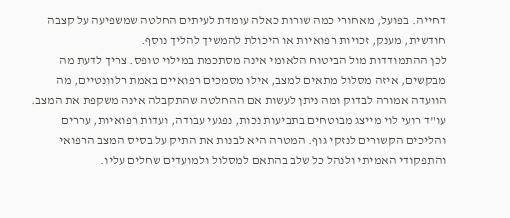דחייה. בפועל, מאחורי כמה שורות כאלה עומדת לעיתים החלטה שמשפיעה על קצבה חודשית, מענק, זכויות רפואיות או היכולת להמשיך להליך נוסף.
לכן ההתמודדות מול הביטוח הלאומי אינה מסתכמת במילוי טופס. צריך לדעת מה מבקשים, איזה מסלול מתאים למצב, אילו מסמכים רפואיים באמת רלוונטיים, מה הוועדה אמורה לבדוק ומה ניתן לעשות אם ההחלטה שהתקבלה אינה משקפת את המצב.
עו"ד רועי לוי מייצג מבוטחים בתביעות נכות, נפגעי עבודה, ועדות רפואיות, עררים והליכים הקשורים לנזקי גוף. המטרה היא לבנות את התיק על בסיס המצב הרפואי והתפקודי האמיתי ולנהל כל שלב בהתאם למסלול ולמועדים שחלים עליו.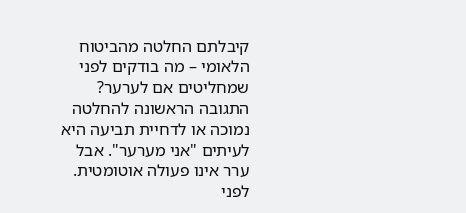קיבלתם החלטה מהביטוח הלאומי – מה בודקים לפני שמחליטים אם לערער?
התגובה הראשונה להחלטה נמוכה או לדחיית תביעה היא לעיתים "אני מערער". אבל ערר אינו פעולה אוטומטית. לפני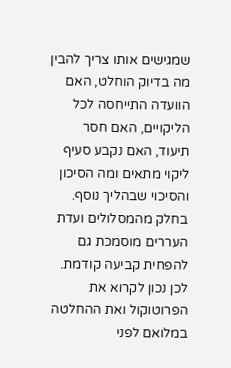שמגישים אותו צריך להבין מה בדיוק הוחלט, האם הוועדה התייחסה לכל הליקויים, האם חסר תיעוד, האם נקבע סעיף ליקוי מתאים ומה הסיכון והסיכוי שבהליך נוסף.
בחלק מהמסלולים ועדת העררים מוסמכת גם להפחית קביעה קודמת. לכן נכון לקרוא את הפרוטוקול ואת ההחלטה במלואם לפני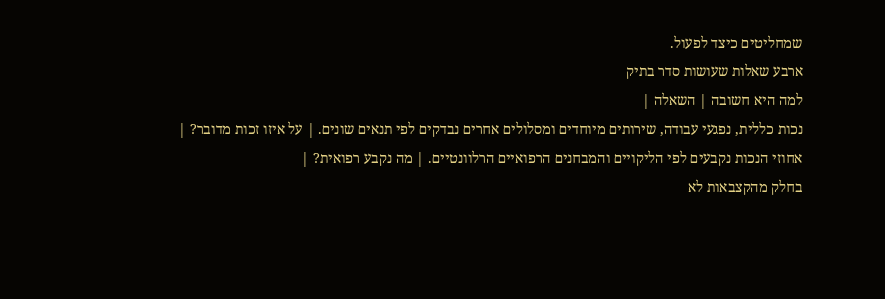שמחליטים כיצד לפעול.
ארבע שאלות שעושות סדר בתיק
למה היא חשובה | השאלה |
נכות כללית, נפגעי עבודה, שירותים מיוחדים ומסלולים אחרים נבדקים לפי תנאים שונים. | על איזו זכות מדובר? |
אחוזי הנכות נקבעים לפי הליקויים והמבחנים הרפואיים הרלוונטיים. | מה נקבע רפואית? |
בחלק מהקצבאות לא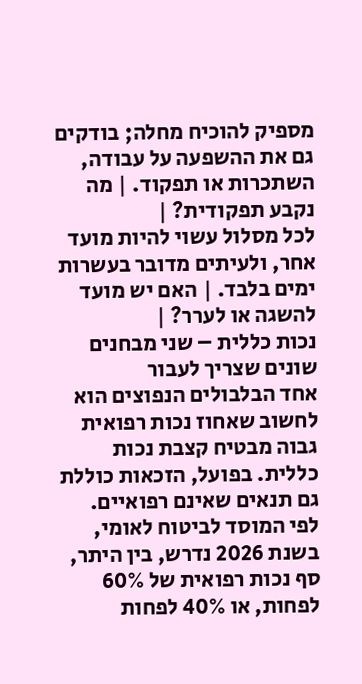מספיק להוכיח מחלה; בודקים גם את ההשפעה על עבודה, השתכרות או תפקוד. | מה נקבע תפקודית? |
לכל מסלול עשוי להיות מועד אחר, ולעיתים מדובר בעשרות ימים בלבד. | האם יש מועד להשגה או לערר? |
נכות כללית – שני מבחנים שונים שצריך לעבור
אחד הבלבולים הנפוצים הוא לחשוב שאחוז נכות רפואית גבוה מבטיח קצבת נכות כללית. בפועל, הזכאות כוללת גם תנאים שאינם רפואיים.
לפי המוסד לביטוח לאומי, בשנת 2026 נדרש, בין היתר, סף נכות רפואית של 60% לפחות, או 40% לפחות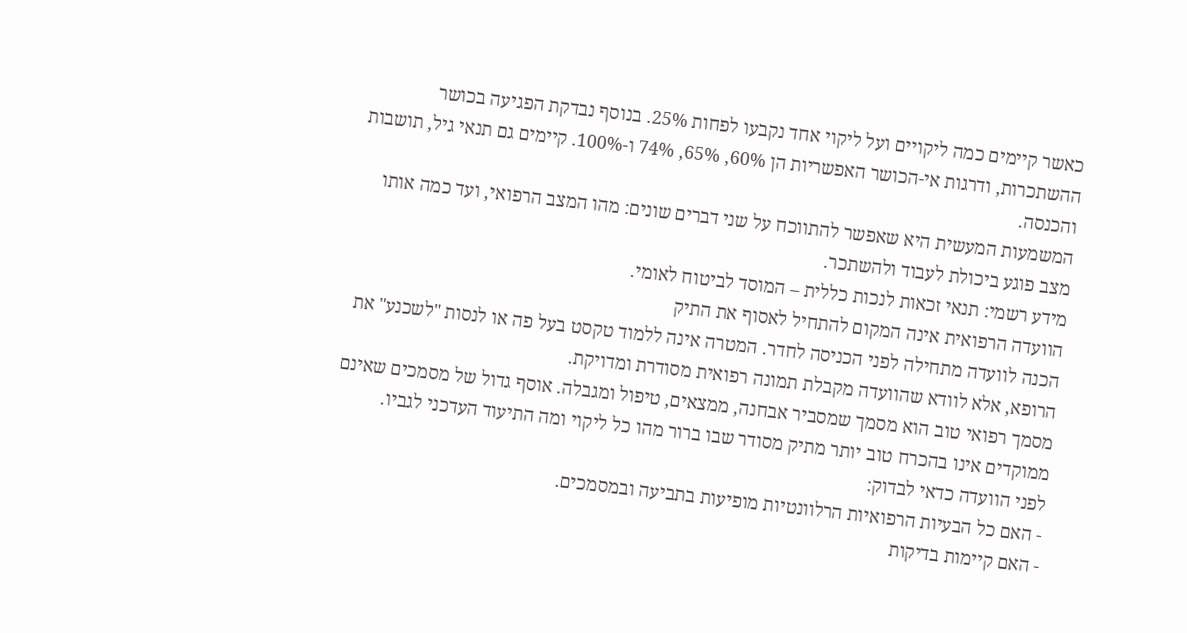כאשר קיימים כמה ליקויים ועל ליקוי אחד נקבעו לפחות 25%. בנוסף נבדקת הפגיעה בכושר ההשתכרות, ודרגות אי-הכושר האפשריות הן 60%, 65%, 74% ו-100%. קיימים גם תנאי גיל, תושבות והכנסה.
המשמעות המעשית היא שאפשר להתווכח על שני דברים שונים: מהו המצב הרפואי, ועד כמה אותו מצב פוגע ביכולת לעבוד ולהשתכר.
מידע רשמי: תנאי זכאות לנכות כללית – המוסד לביטוח לאומי.
הוועדה הרפואית אינה המקום להתחיל לאסוף את התיק
הכנה לוועדה מתחילה לפני הכניסה לחדר. המטרה אינה ללמוד טקסט בעל פה או לנסות "לשכנע" את הרופא, אלא לוודא שהוועדה מקבלת תמונה רפואית מסודרת ומדויקת.
מסמך רפואי טוב הוא מסמך שמסביר אבחנה, ממצאים, טיפול ומגבלה. אוסף גדול של מסמכים שאינם ממוקדים אינו בהכרח טוב יותר מתיק מסודר שבו ברור מהו כל ליקוי ומה התיעוד העדכני לגביו.
לפני הוועדה כדאי לבדוק:
- האם כל הבעיות הרפואיות הרלוונטיות מופיעות בתביעה ובמסמכים.
- האם קיימות בדיקות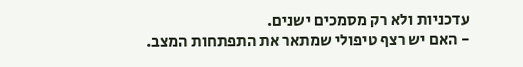עדכניות ולא רק מסמכים ישנים.
- האם יש רצף טיפולי שמתאר את התפתחות המצב.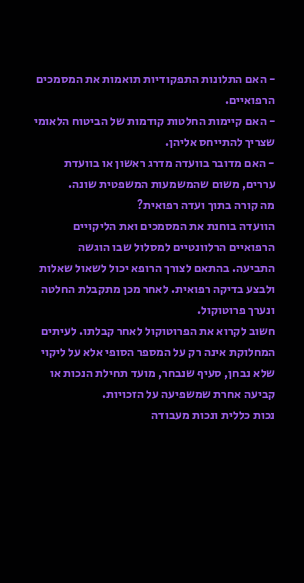- האם התלונות התפקודיות תואמות את המסמכים הרפואיים.
- האם קיימות החלטות קודמות של הביטוח הלאומי שצריך להתייחס אליהן.
- האם מדובר בוועדה מדרג ראשון או בוועדת עררים, משום שהמשמעות המשפטית שונה.
מה קורה בתוך ועדה רפואית?
הוועדה בוחנת את המסמכים ואת הליקויים הרפואיים הרלוונטיים למסלול שבו הוגשה התביעה. בהתאם לצורך הרופא יכול לשאול שאלות ולבצע בדיקה רפואית. לאחר מכן מתקבלת החלטה ונערך פרוטוקול.
חשוב לקרוא את הפרוטוקול לאחר קבלתו. לעיתים המחלוקת אינה רק על המספר הסופי אלא על ליקוי שלא נבחן, סעיף שנבחר, מועד תחילת הנכות או קביעה אחרת שמשפיעה על הזכויות.
נכות כללית ונכות מעבודה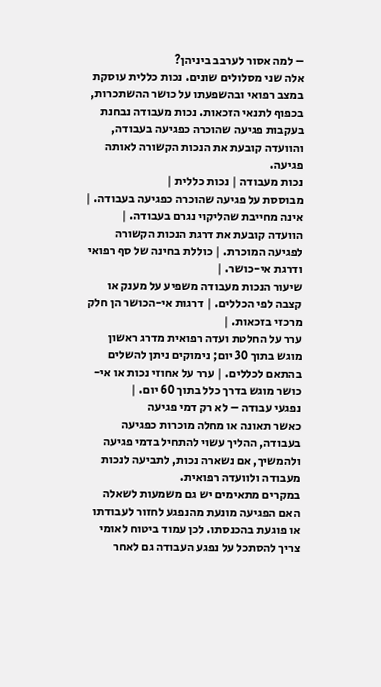– למה אסור לערבב ביניהן?
אלה שני מסלולים שונים. נכות כללית עוסקת במצב רפואי ובהשפעתו על כושר ההשתכרות, בכפוף לתנאי הזכאות. נכות מעבודה נבחנת בעקבות פגיעה שהוכרה כפגיעה בעבודה, והוועדה קובעת את הנכות הקשורה לאותה פגיעה.
נכות מעבודה | נכות כללית |
מבוססת על פגיעה שהוכרה כפגיעה בעבודה. | אינה מחייבת שהליקוי נגרם בעבודה. |
הוועדה קובעת את דרגת הנכות הקשורה לפגיעה המוכרת. | כוללת בחינה של סף רפואי ודרגת אי-כושר. |
שיעור הנכות מעבודה משפיע על מענק או קצבה לפי הכללים. | דרגות אי-הכושר הן חלק מרכזי בזכאות. |
ערר על החלטת ועדה רפואית מדרג ראשון מוגש בתוך 30 יום; נימוקים ניתן להשלים בהתאם לכללים. | ערר על אחוזי נכות או אי-כושר מוגש בדרך כלל בתוך 60 יום. |
נפגעי עבודה – לא רק דמי פגיעה
כאשר תאונה או מחלה מוכרות כפגיעה בעבודה, ההליך עשוי להתחיל בדמי פגיעה ולהמשיך, אם נשארה נכות, לתביעה לנכות מעבודה ולוועדה רפואית.
במקרים מתאימים יש גם משמעות לשאלה האם הפגיעה מונעת מהנפגע לחזור לעבודתו או פוגעת בהכנסתו. לכן עמוד ביטוח לאומי צריך להסתכל על נפגע העבודה גם לאחר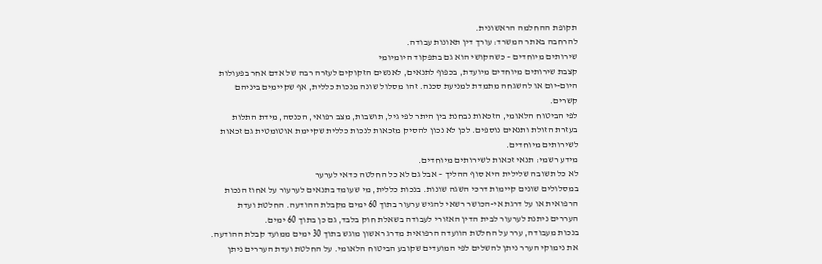תקופת ההחלמה הראשונית.
להרחבה באתר המשרד: עורך דין תאונות עבודה.
שירותים מיוחדים – כשהקושי הוא גם בתפקוד היומיומי
קצבת שירותים מיוחדים מיועדת, בכפוף לתנאים, לאנשים הזקוקים לעזרה רבה של אדם אחר בפעולות היום-יום או להשגחה מתמדת למניעת סכנה. זהו מסלול שונה מנכות כללית, אף שקיימים ביניהם קשרים.
לפי הביטוח הלאומי, הזכאות נבחנת בין היתר לפי גיל, תושבות, מצב רפואי, הכנסה, מידת התלות בעזרת הזולת ותנאים נוספים. לכן לא נכון להסיק מזכאות לנכות כללית שקיימת אוטומטית גם זכאות לשירותים מיוחדים.
מידע רשמי: תנאי זכאות לשירותים מיוחדים.
לא כל תשובה שלילית היא סוף ההליך – אבל גם לא כל החלטה כדאי לערער
במסלולים שונים קיימות דרכי השגה שונות. בנכות כללית, מי שעומד בתנאים לערעור על אחוז הנכות הרפואית או על דרגת אי-הכושר רשאי להגיש ערעור בתוך 60 ימים מקבלת ההודעה. החלטת ועדת העררים ניתנת לערעור לבית הדין האזורי לעבודה בשאלת חוק בלבד, גם כן בתוך 60 ימים.
בנכות מעבודה, ערר על החלטת הוועדה הרפואית מדרג ראשון מוגש בתוך 30 ימים ממועד קבלת ההודעה. את נימוקי הערר ניתן להשלים לפי המועדים שקובע הביטוח הלאומי. על החלטת ועדת העררים ניתן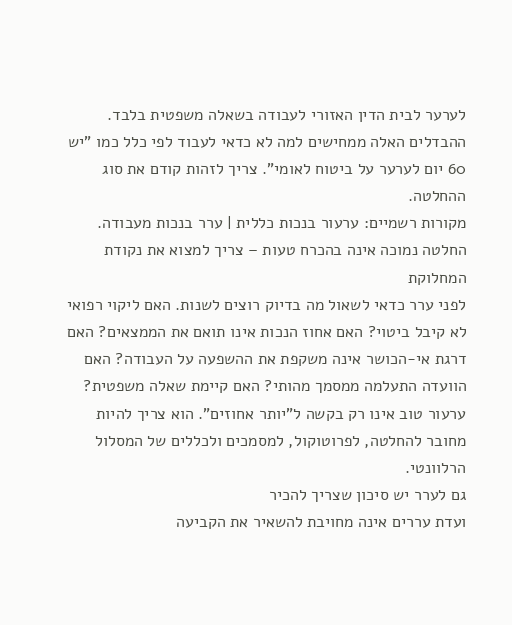לערער לבית הדין האזורי לעבודה בשאלה משפטית בלבד.
ההבדלים האלה ממחישים למה לא כדאי לעבוד לפי כלל כמו "יש 60 יום לערער על ביטוח לאומי". צריך לזהות קודם את סוג ההחלטה.
מקורות רשמיים: ערעור בנכות כללית | ערר בנכות מעבודה.
החלטה נמוכה אינה בהכרח טעות – צריך למצוא את נקודת המחלוקת
לפני ערר כדאי לשאול מה בדיוק רוצים לשנות. האם ליקוי רפואי לא קיבל ביטוי? האם אחוז הנכות אינו תואם את הממצאים? האם דרגת אי-הכושר אינה משקפת את ההשפעה על העבודה? האם הוועדה התעלמה ממסמך מהותי? האם קיימת שאלה משפטית?
ערעור טוב אינו רק בקשה ל"יותר אחוזים". הוא צריך להיות מחובר להחלטה, לפרוטוקול, למסמכים ולכללים של המסלול הרלוונטי.
גם לערר יש סיכון שצריך להכיר
ועדת עררים אינה מחויבת להשאיר את הקביעה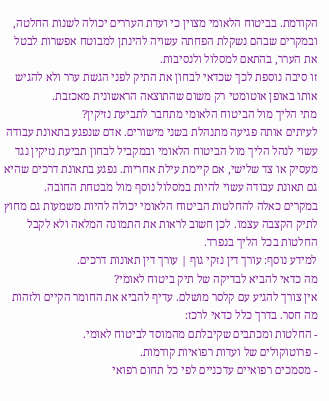הקודמת. בביטוח הלאומי מצוין כי ועדת העררים יכולה לשנות החלטה, ובמקרים שבהם נשקלת הפחתה עשויה להינתן למבוטח אפשרות לבטל את הערר, בהתאם למסלול ולנסיבות.
זו סיבה נוספת לכך שכדאי לבחון את התיק לפני הגשת ערר ולא להגיש אותו באופן אוטומטי רק משום שהתוצאה הראשונית מאכזבת.
מתי הליך מול הביטוח הלאומי מתחבר לתביעת נזיקין?
לעיתים אותה פגיעה מתנהלת בשני מישורים. אדם שנפגע בתאונת עבודה עשוי לנהל הליך מול הביטוח הלאומי ובמקביל לבחון תביעת נזיקין נגד מעסיק או צד שלישי, אם קיימת עילת אחריות. נפגע בתאונת דרכים שהיא גם תאונת עבודה עשוי להיות במסלול נוסף מול מבטחת החובה.
במקרים כאלה להחלטות הביטוח הלאומי יכולה להיות משמעות גם מחוץ לתיק הקצבה עצמו. לכן חשוב לראות את התמונה המלאה ולא לקבל החלטות בכל הליך בנפרד.
למידע נוסף: עורך דין נזקי גוף | עורך דין תאונות דרכים.
מה כדאי להביא לבדיקה של תיק ביטוח לאומי?
אין צורך להגיע עם קלסר מושלם. עדיף להביא את החומר הקיים ולזהות מה חסר. בדרך כלל כדאי לרכז:
- החלטות ומכתבים שקיבלתם מהמוסד לביטוח לאומי.
- פרוטוקולים של ועדות רפואיות קודמות.
- מסמכים רפואיים עדכניים לפי כל תחום רפואי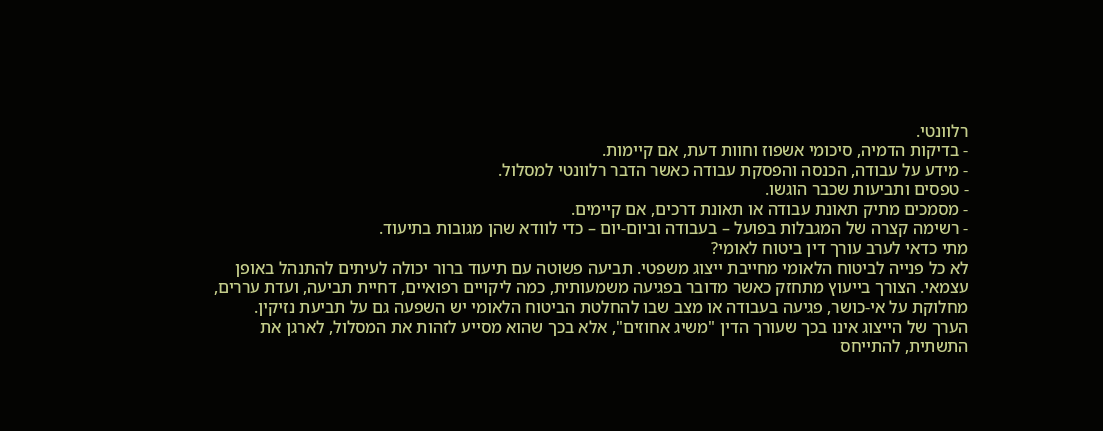רלוונטי.
- בדיקות הדמיה, סיכומי אשפוז וחוות דעת, אם קיימות.
- מידע על עבודה, הכנסה והפסקת עבודה כאשר הדבר רלוונטי למסלול.
- טפסים ותביעות שכבר הוגשו.
- מסמכים מתיק תאונת עבודה או תאונת דרכים, אם קיימים.
- רשימה קצרה של המגבלות בפועל – בעבודה וביום-יום – כדי לוודא שהן מגובות בתיעוד.
מתי כדאי לערב עורך דין ביטוח לאומי?
לא כל פנייה לביטוח הלאומי מחייבת ייצוג משפטי. תביעה פשוטה עם תיעוד ברור יכולה לעיתים להתנהל באופן עצמאי. הצורך בייעוץ מתחזק כאשר מדובר בפגיעה משמעותית, כמה ליקויים רפואיים, דחיית תביעה, ועדת עררים, מחלוקת על אי-כושר, פגיעה בעבודה או מצב שבו להחלטת הביטוח הלאומי יש השפעה גם על תביעת נזיקין.
הערך של הייצוג אינו בכך שעורך הדין "משיג אחוזים", אלא בכך שהוא מסייע לזהות את המסלול, לארגן את התשתית, להתייחס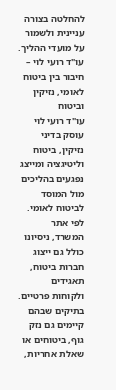להחלטה בצורה עניינית ולשמור על מועדי ההליך.
עו"ד רועי לוי – חיבור בין ביטוח לאומי, נזיקין וביטוח
עו"ד רועי לוי עוסק בדיני נזיקין, ביטוח וליטיגציה ומייצג נפגעים בהליכים מול המוסד לביטוח לאומי. לפי אתר המשרד, ניסיונו כולל גם ייצוג חברות ביטוח, תאגידים ולקוחות פרטיים.
בתיקים שבהם קיימים גם נזק גוף, ביטוחים או שאלת אחריות,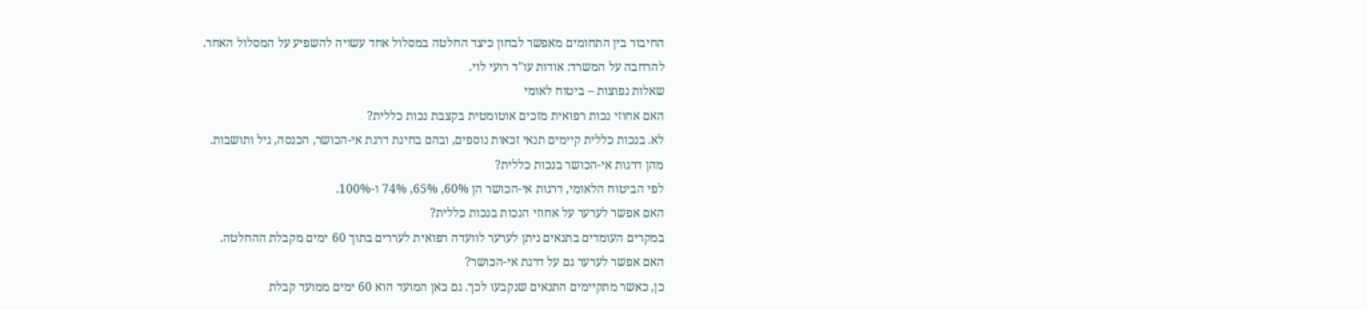החיבור בין התחומים מאפשר לבחון כיצד החלטה במסלול אחד עשויה להשפיע על המסלול האחר.
להרחבה על המשרד: אודות עו"ד רועי לוי.
שאלות נפוצות – ביטוח לאומי
האם אחוזי נכות רפואית מזכים אוטומטית בקצבת נכות כללית?
לא. בנכות כללית קיימים תנאי זכאות נוספים, ובהם בחינת דרגת אי-הכושר, הכנסה, גיל ותושבות.
מהן דרגות אי-הכושר בנכות כללית?
לפי הביטוח הלאומי, דרגות אי-הכושר הן 60%, 65%, 74% ו-100%.
האם אפשר לערער על אחוזי הנכות בנכות כללית?
במקרים העומדים בתנאים ניתן לערער לוועדה רפואית לעררים בתוך 60 ימים מקבלת ההחלטה.
האם אפשר לערער גם על דרגת אי-הכושר?
כן, כאשר מתקיימים התנאים שנקבעו לכך. גם כאן המועד הוא 60 ימים ממועד קבלת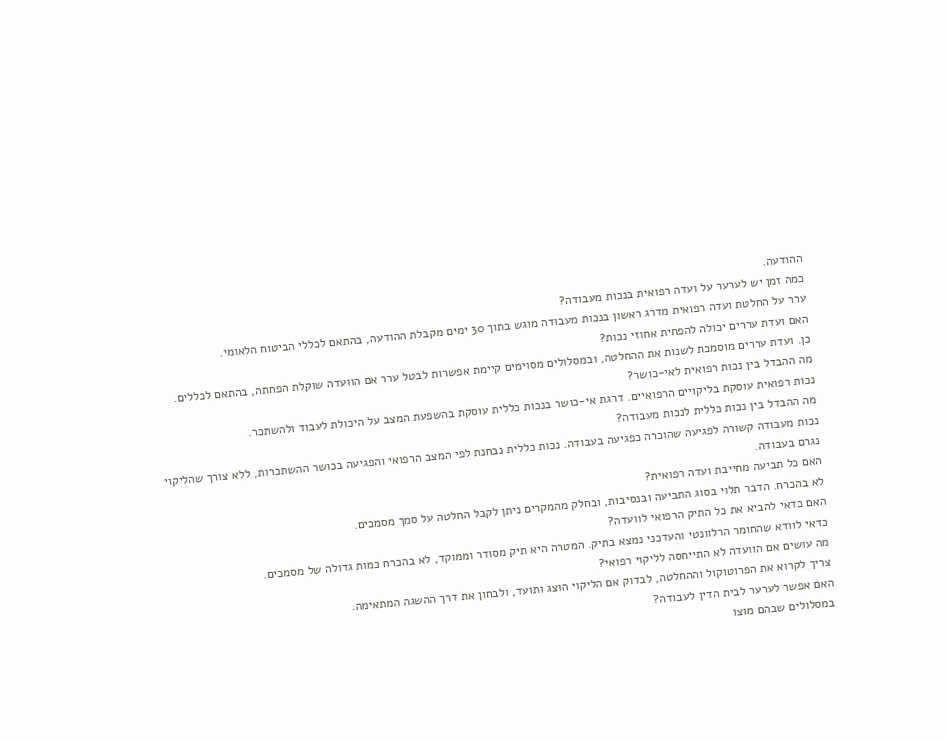ההודעה.
כמה זמן יש לערער על ועדה רפואית בנכות מעבודה?
ערר על החלטת ועדה רפואית מדרג ראשון בנכות מעבודה מוגש בתוך 30 ימים מקבלת ההודעה, בהתאם לכללי הביטוח הלאומי.
האם ועדת עררים יכולה להפחית אחוזי נכות?
כן. ועדת עררים מוסמכת לשנות את ההחלטה, ובמסלולים מסוימים קיימת אפשרות לבטל ערר אם הוועדה שוקלת הפחתה, בהתאם לכללים.
מה ההבדל בין נכות רפואית לאי-כושר?
נכות רפואית עוסקת בליקויים הרפואיים. דרגת אי-כושר בנכות כללית עוסקת בהשפעת המצב על היכולת לעבוד ולהשתכר.
מה ההבדל בין נכות כללית לנכות מעבודה?
נכות מעבודה קשורה לפגיעה שהוכרה כפגיעה בעבודה. נכות כללית נבחנת לפי המצב הרפואי והפגיעה בכושר ההשתכרות, ללא צורך שהליקוי נגרם בעבודה.
האם כל תביעה מחייבת ועדה רפואית?
לא בהכרח. הדבר תלוי בסוג התביעה ובנסיבות, ובחלק מהמקרים ניתן לקבל החלטה על סמך מסמכים.
האם כדאי להביא את כל התיק הרפואי לוועדה?
כדאי לוודא שהחומר הרלוונטי והעדכני נמצא בתיק. המטרה היא תיק מסודר וממוקד, לא בהכרח כמות גדולה של מסמכים.
מה עושים אם הוועדה לא התייחסה לליקוי רפואי?
צריך לקרוא את הפרוטוקול וההחלטה, לבדוק אם הליקוי הוצג ותועד, ולבחון את דרך ההשגה המתאימה.
האם אפשר לערער לבית הדין לעבודה?
במסלולים שבהם מוצו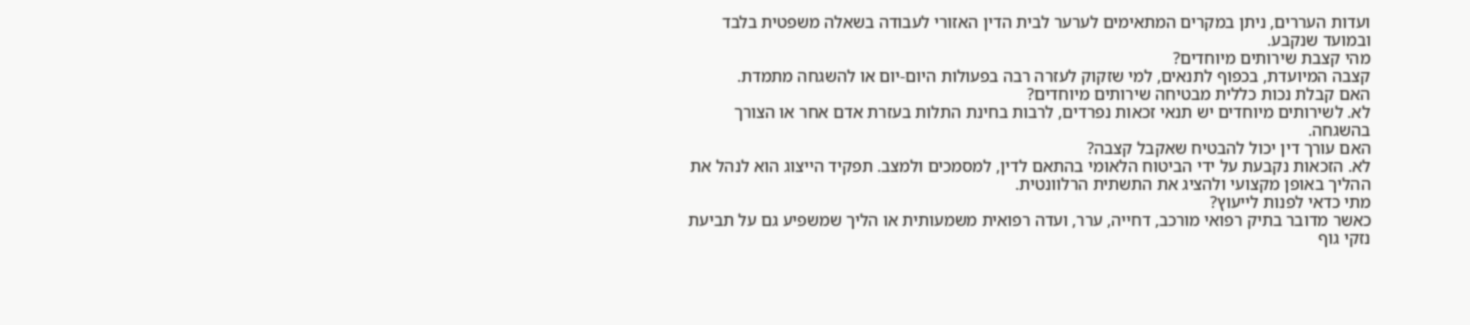ועדות העררים, ניתן במקרים המתאימים לערער לבית הדין האזורי לעבודה בשאלה משפטית בלבד ובמועד שנקבע.
מהי קצבת שירותים מיוחדים?
קצבה המיועדת, בכפוף לתנאים, למי שזקוק לעזרה רבה בפעולות היום-יום או להשגחה מתמדת.
האם קבלת נכות כללית מבטיחה שירותים מיוחדים?
לא. לשירותים מיוחדים יש תנאי זכאות נפרדים, לרבות בחינת התלות בעזרת אדם אחר או הצורך בהשגחה.
האם עורך דין יכול להבטיח שאקבל קצבה?
לא. הזכאות נקבעת על ידי הביטוח הלאומי בהתאם לדין, למסמכים ולמצב. תפקיד הייצוג הוא לנהל את ההליך באופן מקצועי ולהציג את התשתית הרלוונטית.
מתי כדאי לפנות לייעוץ?
כאשר מדובר בתיק רפואי מורכב, דחייה, ערר, ועדה רפואית משמעותית או הליך שמשפיע גם על תביעת נזקי גוף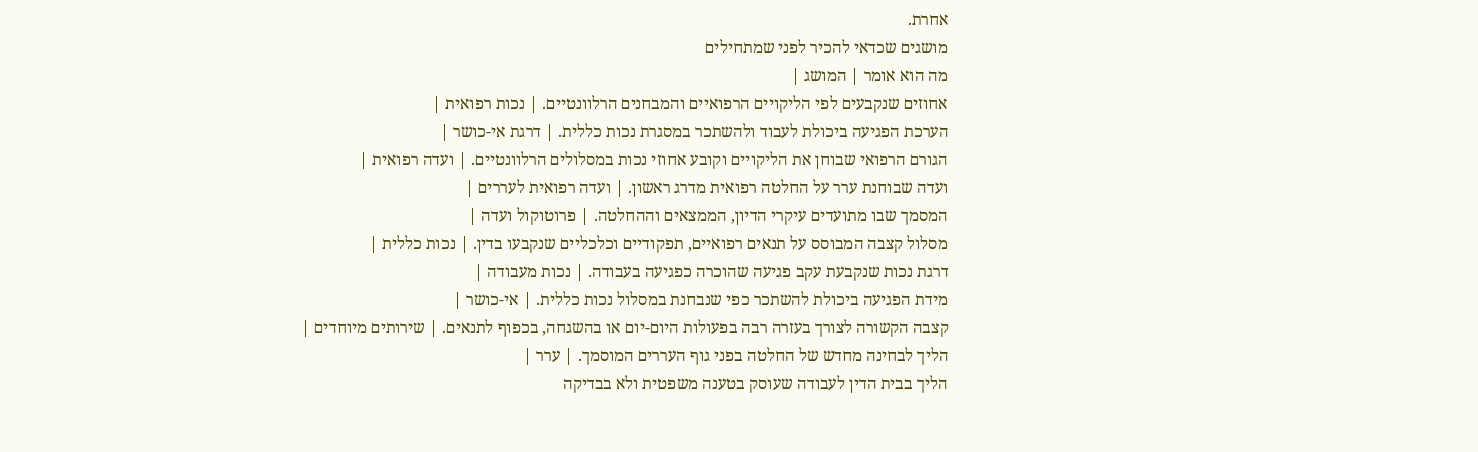אחרת.
מושגים שכדאי להכיר לפני שמתחילים
מה הוא אומר | המושג |
אחוזים שנקבעים לפי הליקויים הרפואיים והמבחנים הרלוונטיים. | נכות רפואית |
הערכת הפגיעה ביכולת לעבוד ולהשתכר במסגרת נכות כללית. | דרגת אי-כושר |
הגורם הרפואי שבוחן את הליקויים וקובע אחוזי נכות במסלולים הרלוונטיים. | ועדה רפואית |
ועדה שבוחנת ערר על החלטה רפואית מדרג ראשון. | ועדה רפואית לעררים |
המסמך שבו מתועדים עיקרי הדיון, הממצאים וההחלטה. | פרוטוקול ועדה |
מסלול קצבה המבוסס על תנאים רפואיים, תפקודיים וכלכליים שנקבעו בדין. | נכות כללית |
דרגת נכות שנקבעת עקב פגיעה שהוכרה כפגיעה בעבודה. | נכות מעבודה |
מידת הפגיעה ביכולת להשתכר כפי שנבחנת במסלול נכות כללית. | אי-כושר |
קצבה הקשורה לצורך בעזרה רבה בפעולות היום-יום או בהשגחה, בכפוף לתנאים. | שירותים מיוחדים |
הליך לבחינה מחדש של החלטה בפני גוף העררים המוסמך. | ערר |
הליך בבית הדין לעבודה שעוסק בטענה משפטית ולא בבדיקה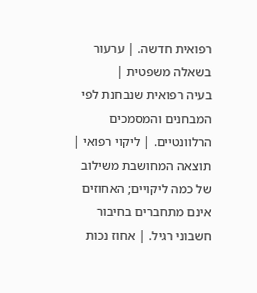רפואית חדשה. | ערעור בשאלה משפטית |
בעיה רפואית שנבחנת לפי המבחנים והמסמכים הרלוונטיים. | ליקוי רפואי |
תוצאה המחושבת משילוב של כמה ליקויים; האחוזים אינם מתחברים בחיבור חשבוני רגיל. | אחוז נכות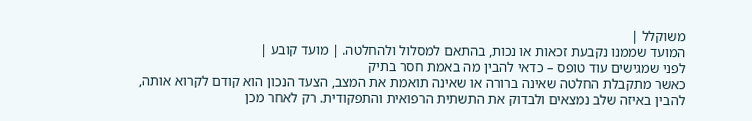משוקלל |
המועד שממנו נקבעת זכאות או נכות, בהתאם למסלול ולהחלטה. | מועד קובע |
לפני שמגישים עוד טופס – כדאי להבין מה באמת חסר בתיק
כאשר מתקבלת החלטה שאינה ברורה או שאינה תואמת את המצב, הצעד הנכון הוא קודם לקרוא אותה, להבין באיזה שלב נמצאים ולבדוק את התשתית הרפואית והתפקודית. רק לאחר מכן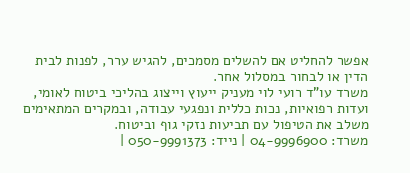אפשר להחליט אם להשלים מסמכים, להגיש ערר, לפנות לבית הדין או לבחור במסלול אחר.
משרד עו"ד רועי לוי מעניק ייעוץ וייצוג בהליכי ביטוח לאומי, ועדות רפואיות, נכות כללית ונפגעי עבודה, ובמקרים המתאימים משלב את הטיפול עם תביעות נזקי גוף וביטוח.
משרד: 04-9996900 | נייד: 050-9991373 |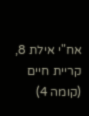אח"י אילת 8, קריית חיים (קומה 4)